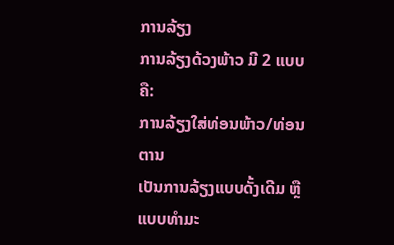ການລ້ຽງ
ການລ້ຽງດ້ວງພ້າວ ມີ 2 ແບບຄື:
ການລ້ຽງໃສ່ທ່ອນພ້າວ/ທ່ອນຕານ
ເປັນການລ້ຽງແບບດັ້ງເດີມ ຫຼື ແບບທໍາມະ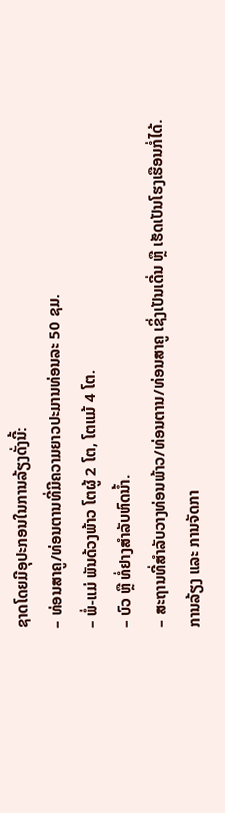ຊາດໂດຍມີອຸປະກອນໃນການລ້ຽງດັ່ງນີ້:
– ທ່ອນສາຄູ/ທ່ອນຕານທີ່ມີຄວາມຍາວປະມານທ່ອນລະ 50 ຊມ.
– ພໍ່-ແມ່ ພັນດ້ວງພ້າວ ໂຕຜູ້ 2 ໂຕ, ໂຕແມ້ 4 ໂຕ.
– ບົວ ຫຼື ທໍ່ຢາງສໍາລັບຫົດນ້ຳ.
– ສະຖານທີ່ສໍາລັບວາງທ່ອນພ້າວ/ທ່ອນຕານ/ທ່ອນສາຄູ ເຊິ່ງເປັນເດີ່ນ ຫຼື ເຮັດເປັນໂຮງເຮືອນກໍ່ໄດ້.
ການລ້ຽງ ແລະ ການຈັດກາ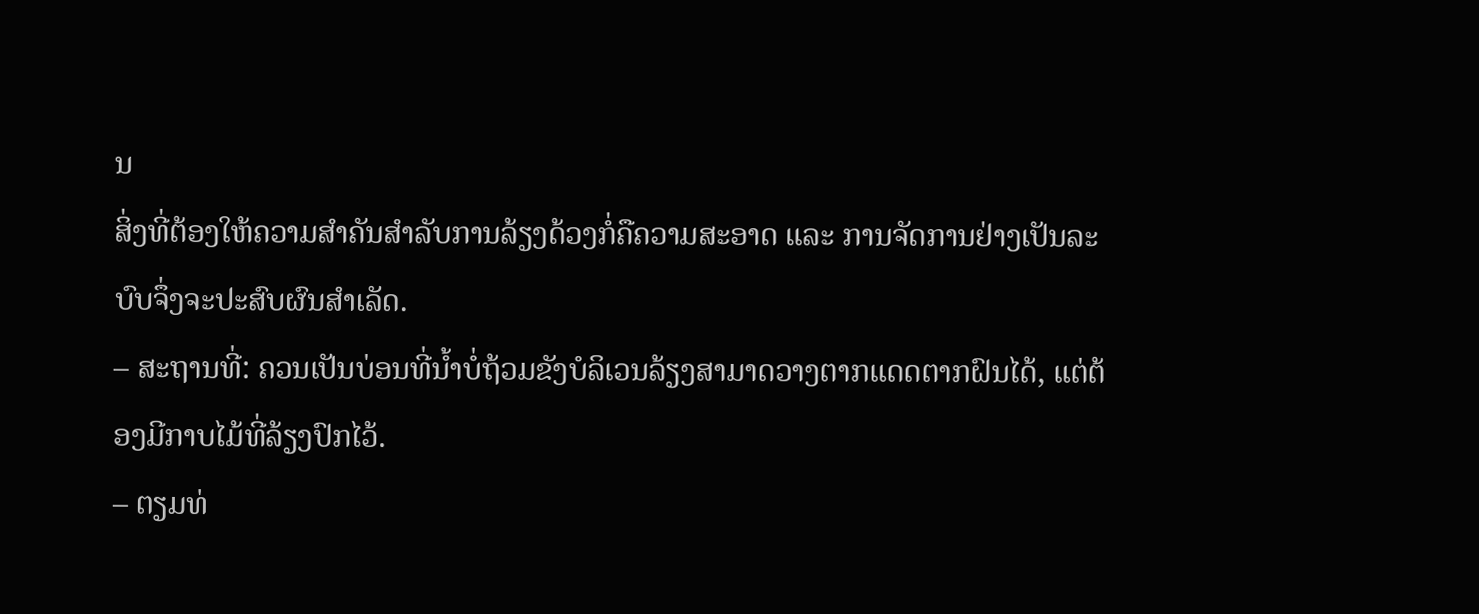ນ
ສິ່ງທີ່ຕ້ອງໃຫ້ຄວາມສໍາຄັນສໍາລັບການລ້ຽງດ້ວງກໍ່ຄືຄວາມສະອາດ ແລະ ການຈັດການຢ່າງເປັນລະບົບຈຶ່ງຈະປະສົບຜົນສໍາເລັດ.
– ສະຖານທີ່: ຄວນເປັນບ່ອນທີ່ນ້ຳບໍ່ຖ້ວມຂັງບໍລິເວນລ້ຽງສາມາດວາງຕາກແດດຕາກຝົນໄດ້, ແຕ່ຕ້ອງມີກາບໄມ້ທີ່ລ້ຽງປົກໄວ້.
– ຕຽມທ່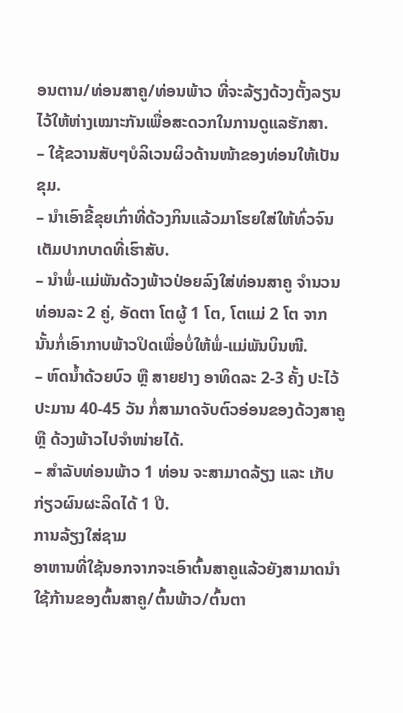ອນຕານ/ທ່ອນສາຄູ/ທ່ອນພ້າວ ທີ່ຈະລ້ຽງດ້ວງຕັ້ງລຽນໄວ້ໃຫ້ຫ່າງເໝາະກັນເພື່ອສະດວກໃນການດູແລຮັກສາ.
– ໃຊ້ຂວານສັບໆບໍລິເວນຜິວດ້ານໜ້າຂອງທ່ອນໃຫ້ເປັນຂຸມ.
– ນໍາເອົາຂີ້ຂຸຍເກົ່າທີ່ດ້ວງກິນແລ້ວມາໂຮຍໃສ່ໃຫ້ທົ່ວຈົນເຕັມປາກບາດທີ່ເຮົາສັບ.
– ນໍາພໍ່-ແມ່ພັນດ້ວງພ້າວປ່ອຍລົງໃສ່ທ່ອນສາຄູ ຈໍານວນທ່ອນລະ 2 ຄູ່, ອັດຕາ ໂຕຜູ້ 1 ໂຕ, ໂຕແມ່ 2 ໂຕ ຈາກນັ້ນກໍ່ເອົາກາບພ້າວປິດເພື່ອບໍ່ໃຫ້ພໍ່-ແມ່ພັນບິນໜີ.
– ຫົດນ້ຳດ້ວຍບົວ ຫຼື ສາຍຢາງ ອາທິດລະ 2-3 ຄັ້ງ ປະໄວ້ປະມານ 40-45 ວັນ ກໍ່ສາມາດຈັບຕົວອ່ອນຂອງດ້ວງສາຄູ ຫຼື ດ້ວງພ້າວໄປຈໍາໜ່າຍໄດ້.
– ສໍາລັບທ່ອນພ້າວ 1 ທ່ອນ ຈະສາມາດລ້ຽງ ແລະ ເກັບກ່ຽວຜົນຜະລິດໄດ້ 1 ປີ.
ການລ້ຽງໃສ່ຊາມ
ອາຫານທີ່ໃຊ້ນອກຈາກຈະເອົາຕົ້ນສາຄູແລ້ວຍັງສາມາດນໍາໃຊ້ກ້ານຂອງຕົ້ນສາຄູ/ຕົ້ນພ້າວ/ຕົ້ນຕາ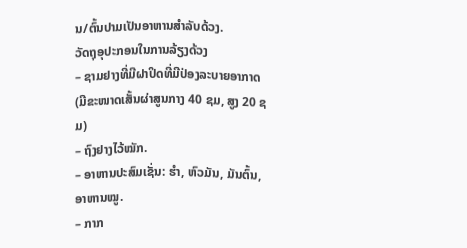ນ/ຕົ້ນປາມເປັນອາຫານສໍາລັບດ້ວງ.
ວັດຖຸອຸປະກອນໃນການລ້ຽງດ້ວງ
– ຊາມຢາງທີ່ມີຝາປິດທີ່ມີປ່ອງລະບາຍອາກາດ (ມີຂະໜາດເສັ້ນຜ່າສູນກາງ 40 ຊມ, ສູງ 20 ຊມ)
– ຖົງຢາງໄວ້ໝັກ.
– ອາຫານປະສົມເຊັ່ນ: ຮໍາ, ຫົວມັນ, ມັນຕົ້ນ, ອາຫານໝູ.
– ກາກ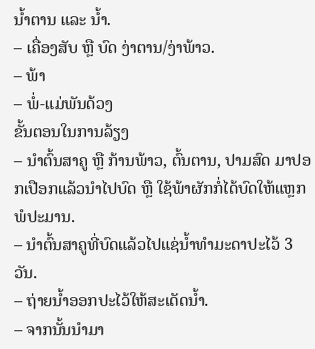ນ້ຳຕານ ແລະ ນ້ຳ.
– ເຄື່ອງສັບ ຫຼື ບົດ ງ່າຕານ/ງ່າພ້າວ.
– ພ້າ
– ພໍ່-ແມ່ພັນດ້ວງ
ຂັ້ນຕອນໃນການລ້ຽງ
– ນໍາຕົ້ນສາຄູ ຫຼື ກ້ານພ້າວ, ຕົ້ນຕານ, ປາມສົດ ມາປອກເປືອກແລ້ວນໍາໄປບົດ ຫຼື ໃຊ້ພ້າຜັກກໍ່ໄດ້ບົດໃຫ້ແຫຼກພໍປະມານ.
– ນໍາຕົ້ນສາຄູທີ່ບົດແລ້ວໄປແຊ່ນ້ຳທໍາມະດາປະໄວ້ 3 ວັນ.
– ຖ່າຍນ້ຳອອກປະໄວ້ໃຫ້ສະເດັດນ້ຳ.
– ຈາກນັ້ນນໍາມາ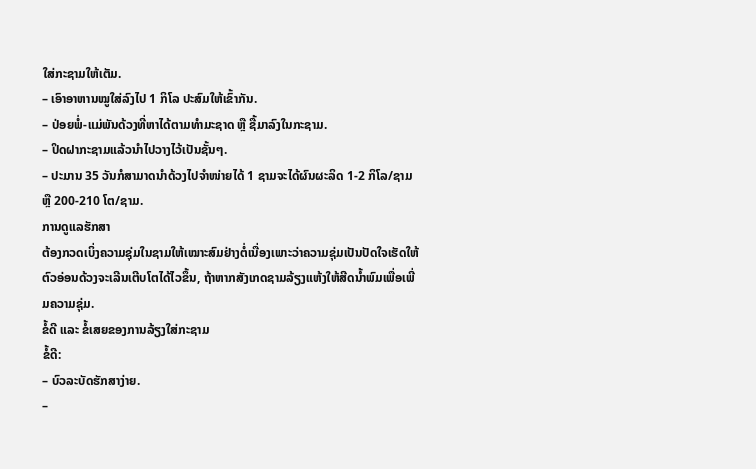ໃສ່ກະຊາມໃຫ້ເຕັມ.
– ເອົາອາຫານໝູໃສ່ລົງໄປ 1 ກິໂລ ປະສົມໃຫ້ເຂົ້າກັນ.
– ປ່ອຍພໍ່-ແມ່ພັນດ້ວງທີ່ຫາໄດ້ຕາມທໍາມະຊາດ ຫຼື ຊື້ມາລົງໃນກະຊາມ.
– ປິດຝາກະຊາມແລ້ວນໍາໄປວາງໄວ້ເປັນຊັ້ນໆ.
– ປະມານ 35 ວັນກໍສາມາດນໍາດ້ວງໄປຈໍາໜ່າຍໄດ້ 1 ຊາມຈະໄດ້ຜົນຜະລິດ 1-2 ກິໂລ/ຊາມ ຫຼື 200-210 ໂຕ/ຊາມ.
ການດູແລຮັກສາ
ຕ້ອງກວດເບິ່ງຄວາມຊຸ່ມໃນຊາມໃຫ້ເໝາະສົມຢ່າງຕໍ່ເນື່ອງເພາະວ່າຄວາມຊຸ່ມເປັນປັດໃຈເຮັດໃຫ້ຕົວອ່ອນດ້ວງຈະເລີນເຕີບໂຕໄດ້ໄວຂຶ້ນ, ຖ້າຫາກສັງເກດຊາມລ້ຽງແຫ້ງໃຫ້ສີດນ້ຳພົມເພື່ອເພີ່ມຄວາມຊຸ່ມ.
ຂໍ້ດີ ແລະ ຂໍ້ເສຍຂອງການລ້ຽງໃສ່ກະຊາມ
ຂໍ້ດີ:
– ບົວລະບັດຮັກສາງ່າຍ.
–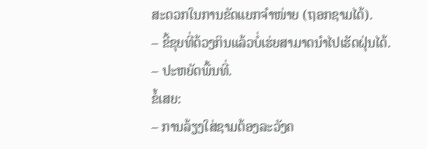ສະດວກໃນການຂັດແຍກຈໍາໜ່າຍ (ຖອກຊາມໄດ້).
– ຂີ້ຂຸຍທີ່ດ້ວງກິນແລ້ວບໍ່ເຮ່ຍສາມາດນໍາໄປເຮັດຝຸ່ນໄດ້.
– ປະຫຍັດພື້ນທີ່.
ຂໍ້ເສຍ:
– ການລ້ຽງໃສ່ຊາມຕ້ອງລະວັງຄ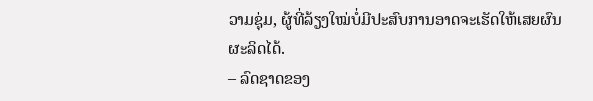ວາມຊຸ່ມ, ຜູ້ທີ່ລ້ຽງໃໝ່ບໍ່ມີປະສົບການອາດຈະເຮັດໃຫ້ເສຍຜົນຜະລິດໄດ້.
– ລົດຊາດຂອງ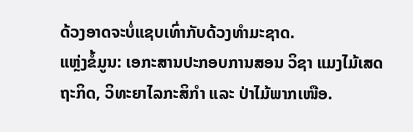ດ້ວງອາດຈະບໍ່ແຊບເທົ່າກັບດ້ວງທໍາມະຊາດ.
ແຫຼ່ງຂໍ້ມູນ: ເອກະສານປະກອບການສອນ ວິຊາ ແມງໄມ້ເສດຖະກິດ, ວິທະຍາໄລກະສິກໍາ ແລະ ປ່າໄມ້ພາກເໜືອ.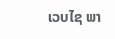ເວບໄຊ ພາ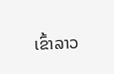ເຂົ້າລາວ